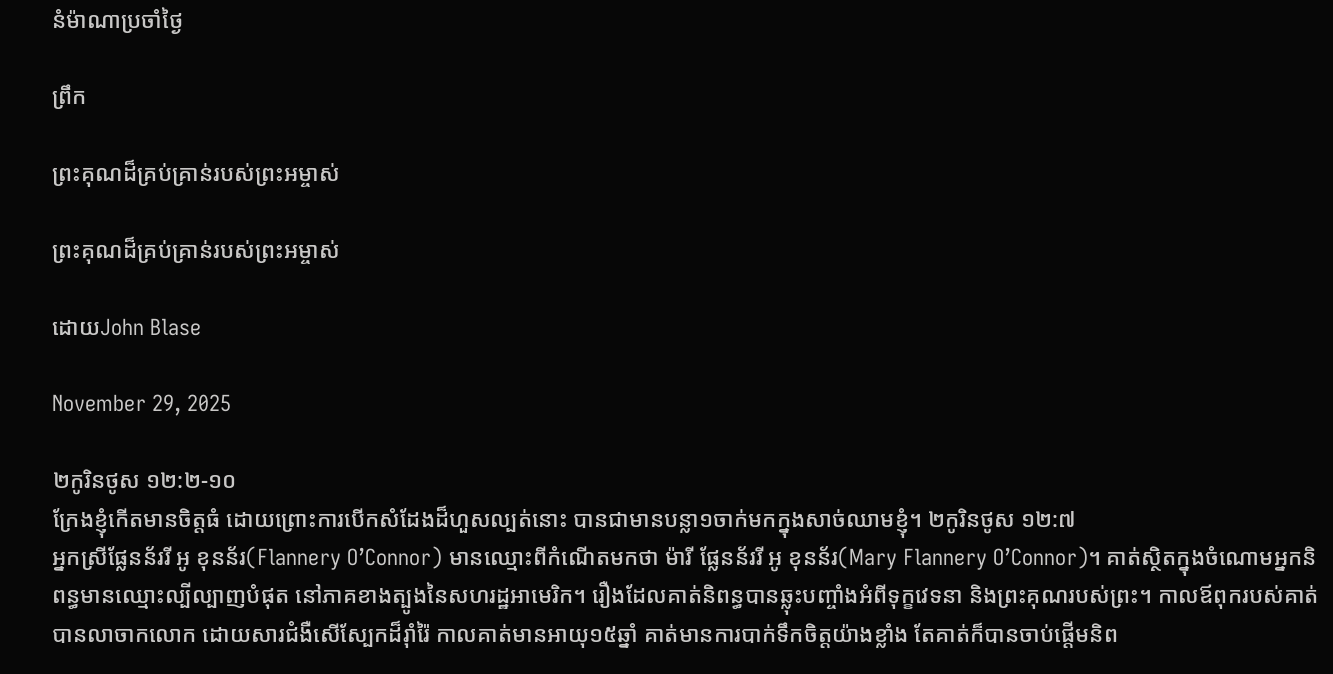នំម៉ាណាប្រចាំថ្ងៃ

ព្រឹក

ព្រះគុណដ៏គ្រប់គ្រាន់របស់ព្រះអម្ចាស់

ព្រះគុណដ៏គ្រប់គ្រាន់របស់ព្រះអម្ចាស់

ដោយJohn Blase

November 29, 2025

២កូរិនថូស ១២:២-១០
ក្រែងខ្ញុំកើតមានចិត្តធំ ដោយព្រោះការបើកសំដែងដ៏ហួសល្បត់នោះ បានជាមានបន្លា១ចាក់មកក្នុងសាច់ឈាមខ្ញុំ។ ២កូរិនថូស ១២:៧
អ្នកស្រីផ្លែនន័ររី អូ ខុនន័រ(Flannery O’Connor) មានឈ្មោះពីកំណើតមកថា ម៉ារី ផ្លែនន័ររី អូ ខុនន័រ(Mary Flannery O’Connor)។ គាត់ស្ថិតក្នុងចំណោមអ្នកនិពន្ធមានឈ្មោះល្បីល្បាញបំផុត នៅភាគខាងត្បូងនៃសហរដ្ឋអាមេរិក។ រឿងដែលគាត់និពន្ធបានឆ្លុះបញ្ចាំងអំពីទុក្ខវេទនា និងព្រះគុណរបស់ព្រះ។ កាលឪពុករបស់គាត់បានលាចាកលោក ដោយសារជំងឺសើស្បែកដ៏រ៉ាំរ៉ៃ កាលគាត់មានអាយុ១៥ឆ្នាំ គាត់មានការបាក់ទឹកចិត្តយ៉ាងខ្លាំង តែគាត់ក៏បានចាប់ផ្តើមនិព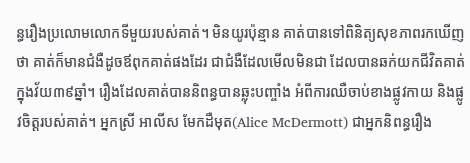ន្ធរឿងប្រលោមលោកទីមួយរបស់គាត់។ មិនយូរប៉ុន្មាន គាត់បានទៅពិនិត្យសុខភាពរកឃើញថា គាត់ក៏មានជំងឺដូចឪពុកគាត់ផងដែរ ជាជំងឺដែលមើលមិនជា ដែលបានឆក់យកជីវិតគាត់ ក្នុងវ័យ៣៩ឆ្នាំ។ រឿងដែលគាត់បាននិពន្ធបានឆ្លុះបញ្ចាំង អំពីការឈឺចាប់ខាងផ្លូវកាយ និងផ្លូវចិត្តរបស់គាត់។ អ្នកស្រី អាលីស មែកដឺមុត(Alice McDermott) ជាអ្នកនិពន្ធរឿង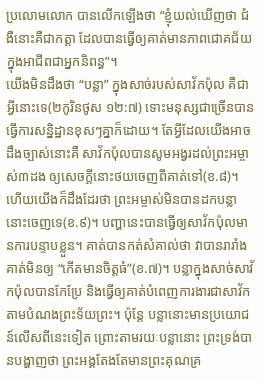ប្រលោមលោក បានលើកឡើងថា “ខ្ញុំយល់ឃើញថា ជំងឺនោះគឺជាកត្តា ដែលបានធ្វើឲ្យគាត់មានភាពជោគជ័យក្នុងអាជីពជាអ្នកនិពន្ធ”។
យើងមិនដឹងថា “បន្លា” ក្នុងសាច់របស់សាវ័កប៉ុល គឺជាអ្វីនោះទេ(២កូរិនថូស ១២:៧) ទោះមនុស្សជាច្រើនបានធ្វើការសន្និដ្ឋានខុសៗគ្នាក៏ដោយ។ តែអ្វីដែលយើងអាចដឹងច្បាស់នោះគឺ សាវ័កប៉ុលបានសូមអង្វរដល់ព្រះអម្ចាស់៣ដង ឲ្យសេចក្ដីនោះថយចេញពីគាត់ទៅ(ខ.៨)។ ហើយយើងក៏ដឹងដែរថា ព្រះអម្ចាស់មិនបានដកបន្លានោះចេញទេ(ខ.៩)។ បញ្ហានេះបានធ្វើឲ្យសាវ័កប៉ុលមានការបន្ទាបខ្លួន។ គាត់បានកត់សំគាល់ថា វាបានរារាំងគាត់មិនឲ្យ “កើតមានចិត្តធំ”(ខ.៧)។ បន្លាក្នុងសាច់សាវ័កប៉ុលបានកែប្រែ និងធ្វើឲ្យគាត់បំពេញការងារជាសាវ័ក តាមបំណងព្រះទ័យព្រះ។ ប៉ុន្តែ បន្លានោះមានប្រយោជន៍លើសពីនេះទៀត ព្រោះតាមរយៈបន្លានោះ ព្រះទ្រង់បានបង្ហាញថា ព្រះអង្គតែងតែមានព្រះគុណគ្រ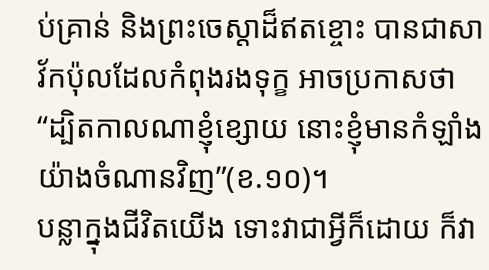ប់គ្រាន់ និងព្រះចេស្តាដ៏ឥតខ្ចោះ បានជាសាវ័កប៉ុលដែលកំពុងរងទុក្ខ អាចប្រកាសថា “ដ្បិតកាលណាខ្ញុំខ្សោយ នោះខ្ញុំមានកំឡាំងយ៉ាងចំណានវិញ”(ខ.១០)។
បន្លាក្នុងជីវិតយើង ទោះវាជាអ្វីក៏ដោយ ក៏វា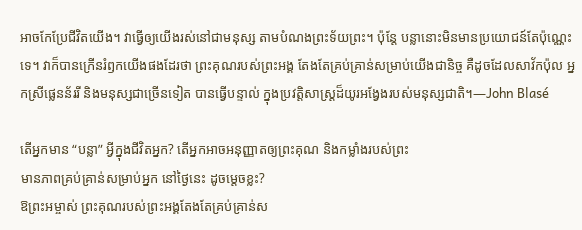អាចកែប្រែជីវិតយើង។ វាធ្វើឲ្យយើងរស់នៅជាមនុស្ស តាមបំណងព្រះទ័យព្រះ។ ប៉ុន្តែ បន្លានោះមិនមានប្រយោជន៍តែប៉ុណ្ណេះទេ។ វាក៏បានក្រើនរំឭកយើងផងដែរថា ព្រះគុណរបស់ព្រះអង្គ តែងតែគ្រប់គ្រាន់សម្រាប់យើងជានិច្ច គឺដូចដែលសាវ័កប៉ុល អ្នកស្រីផ្លេនន័ររី និងមនុស្សជាច្រើនទៀត បានធ្វើបន្ទាល់ ក្នុងប្រវត្តិសាស្រ្តដ៏យូរអង្វែងរបស់មនុស្សជាតិ។—John Blasé

តើអ្នកមាន “បន្លា” អ្វីក្នុងជីវិតអ្នក? តើអ្នកអាចអនុញ្ញាតឲ្យព្រះគុណ និងកម្លាំងរបស់ព្រះ
មានភាពគ្រប់គ្រាន់សម្រាប់អ្នក នៅថ្ងៃនេះ ដូចម្តេចខ្លះ?
ឱព្រះអម្ចាស់ ព្រះគុណរបស់ព្រះអង្គតែងតែគ្រប់គ្រាន់ស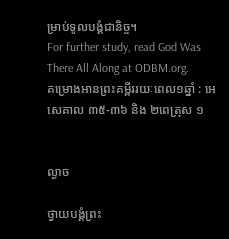ម្រាប់ទូលបង្គំជានិច្ច។
For further study, read God Was There All Along at ODBM.org.
គម្រោងអានព្រះគម្ពីររយៈពេល១ឆ្នាំ : អេសេគាល ៣៥-៣៦ និង ២ពេត្រុស ១


ល្ងាច

ថ្វាយបង្គំព្រះ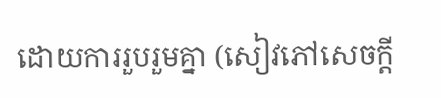ដោយការរួបរួមគ្នា (សៀវភៅសេចក្ដី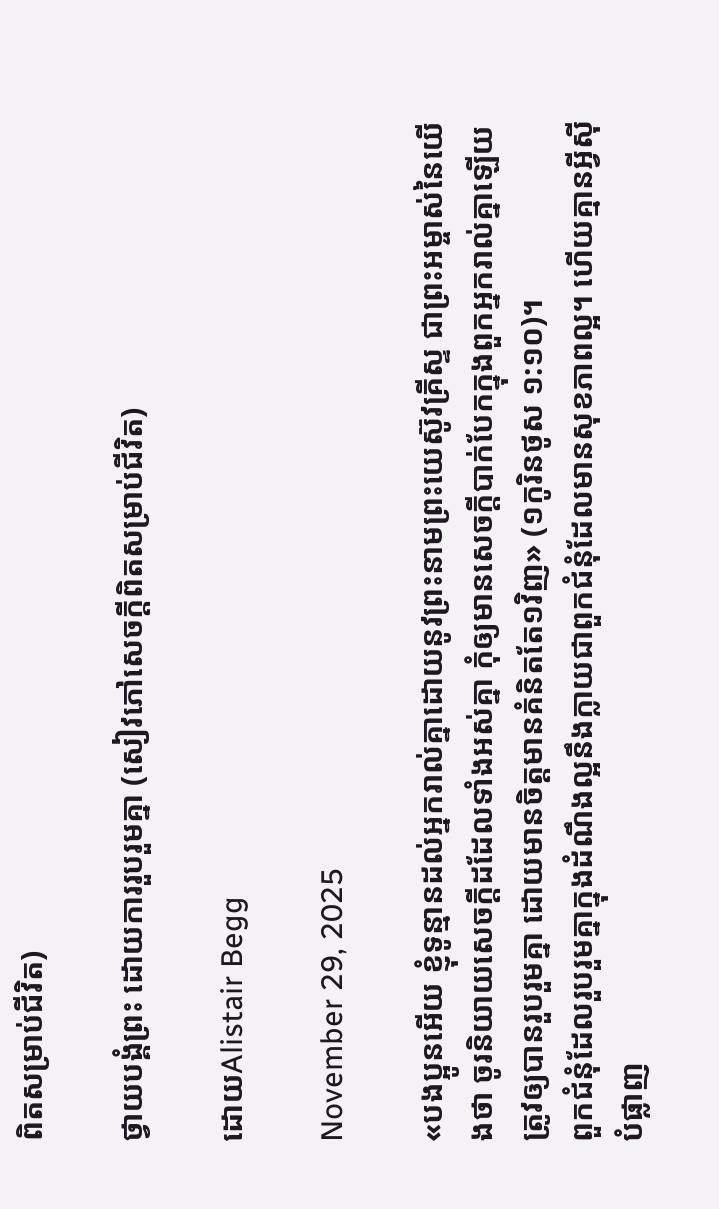ពិតសម្រាប់ជីវិត)

ថ្វាយបង្គំព្រះ ដោយការរួបរួមគ្នា (សៀវភៅសេចក្ដីពិតសម្រាប់ជីវិត)

ដោយAlistair Begg

November 29, 2025

«បងប្អូនអើយ ខ្ញុំទូន្មានដល់អ្នករាល់គ្នាដោយនូវព្រះនាមព្រះយេស៊ូវគ្រីស្ទ ជាព្រះអម្ចាស់នៃយើងថា ចូរនិយាយសេចក្ដីដដែលទាំងអស់គ្នា កុំឲ្យមានសេចក្ដីបាក់បែកក្នុងពួកអ្នករាល់គ្នាឡើយ ត្រូវឲ្យបានរួបរួមគ្នា ដោយមានចិត្តមានគំនិតតែ១វិញ» (១កូរិនថូស ១:១០)។
ពួកជំនុំដែលរួបរួមគ្នាក្នុងដំណឹងល្អនឹងក្លាយជាពួកជំនុំដែលមានសុខភាពល្អ។ ហើយគ្មានអ្វីស៊ីបំផ្លាញ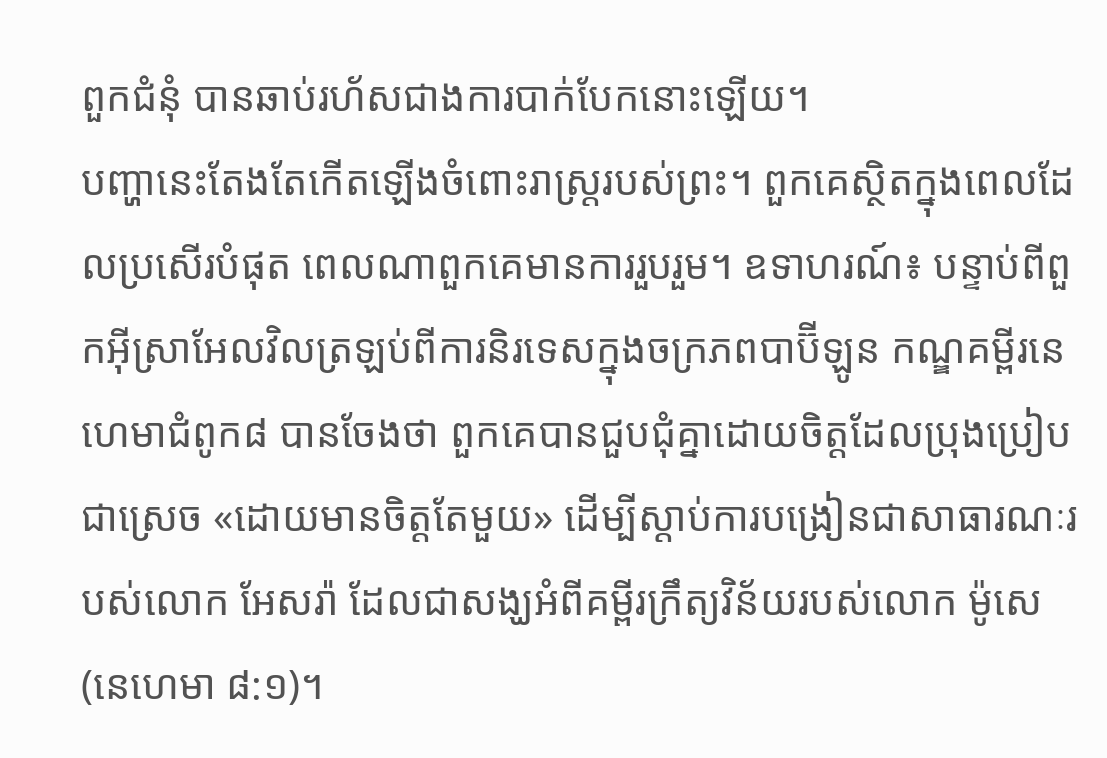ពួកជំនុំ បានឆាប់រហ័សជាងការបាក់បែកនោះឡើយ។
បញ្ហានេះតែងតែកើតឡើងចំពោះរាស្ត្ររបស់ព្រះ។ ពួកគេស្ថិតក្នុងពេលដែលប្រសើរបំផុត ពេលណាពួកគេមានការរួបរួម។ ឧទាហរណ៍៖ បន្ទាប់ពីពួកអ៊ីស្រាអែលវិលត្រឡប់ពីការនិរទេសក្នុងចក្រភពបាប៊ីឡូន កណ្ឌគម្ពីរនេហេមាជំពូក៨ បានចែងថា ពួកគេបានជួបជុំគ្នាដោយចិត្តដែលប្រុងប្រៀបជាស្រេច «ដោយមានចិត្តតែមួយ» ដើម្បីស្តាប់ការបង្រៀនជាសាធារណៈរបស់លោក អែសរ៉ា ដែលជាសង្ឃអំពីគម្ពីរក្រឹត្យវិន័យរបស់លោក ម៉ូសេ (នេហេមា ៨:១)។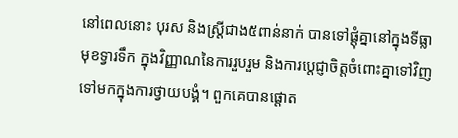នៅពេលនោះ បុរស និងស្ត្រីជាង៥ពាន់នាក់ បានទៅផ្តុំគ្នានៅក្នុងទីធ្លាមុខទ្វារទឹក ក្នុងវិញ្ញាណនៃការរួបរួម និងការប្ដេជ្ញាចិត្តចំពោះគ្នាទៅវិញទៅមកក្នុងការថ្វាយបង្គំ។ ពួកគេបានផ្ដោត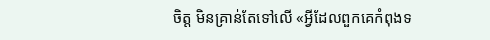ចិត្ត មិនគ្រាន់តែទៅលើ «អ្វីដែលពួកគេកំពុងទ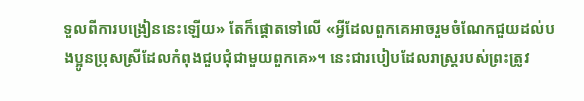ទួលពីការបង្រៀននេះឡើយ» តែក៏ផ្ដោតទៅលើ «អ្វីដែលពួកគេអាចរួមចំណែកជួយដល់បងប្អូនប្រុសស្រីដែលកំពុងជួបជុំជាមួយពួកគេ»។ នេះជារបៀបដែលរាស្ត្ររបស់ព្រះត្រូវ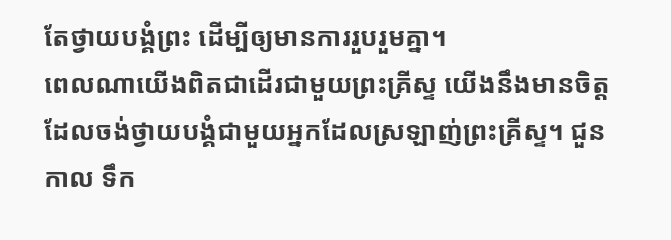តែថ្វាយបង្គំព្រះ ដើម្បីឲ្យមានការរួបរួមគ្នា។
ពេលណាយើងពិតជាដើរជាមួយព្រះគ្រីស្ទ យើងនឹងមានចិត្តដែលចង់ថ្វាយបង្គំជាមួយអ្នកដែលស្រឡាញ់ព្រះគ្រីស្ទ។ ជួនកាល ទឹក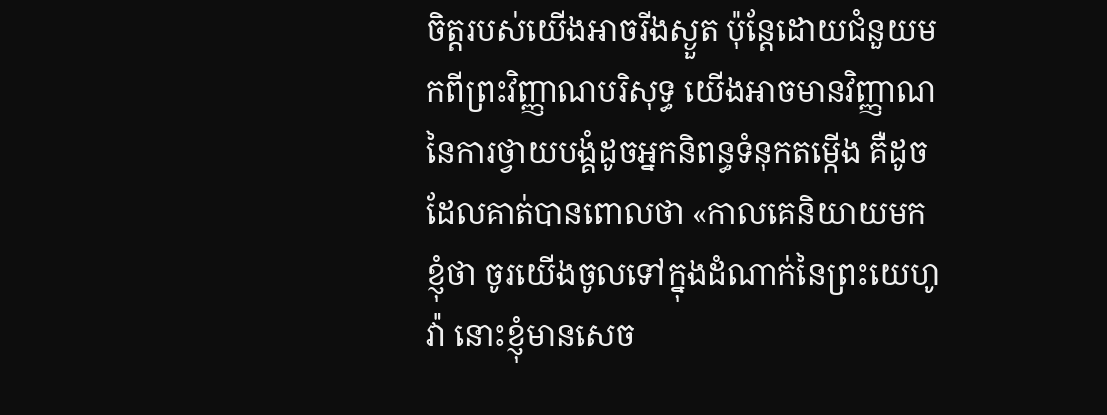ចិត្តរបស់យើងអាចរីងស្ងួត ប៉ុន្តែដោយជំនួយមកពីព្រះវិញ្ញាណបរិសុទ្ធ យើងអាចមានវិញ្ញាណនៃការថ្វាយបង្គំដូចអ្នកនិពន្ធទំនុកតម្កើង គឺដូចដែលគាត់បានពោលថា «កាលគេនិយាយមកខ្ញុំថា ចូរយើងចូលទៅក្នុងដំណាក់នៃព្រះយេហូវ៉ា នោះខ្ញុំមានសេច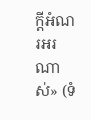ក្ដីអំណរអរណាស់» (ទំ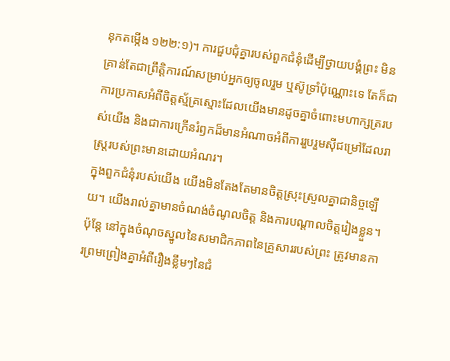នុកតម្កើង ១២២:១)។ ការជួបជុំគ្នារបស់ពួកជំនុំដើម្បីថ្វាយបង្គំព្រះ មិនគ្រាន់តែជាព្រឹត្តិការណ៍សម្រាប់អ្នកឲ្យចូលរួម ឬស៊ូទ្រាំប៉ុណ្ណោះទេ តែក៏ជាការប្រកាសអំពីចិត្តស្ម័គ្រស្មោះដែលយើងមានដូចគ្នាចំពោះមហាក្សត្ររបស់យើង និងជាការក្រើនរំឭកដ៏មានអំណាចអំពីការរួបរួមស៊ីជម្រៅដែលរាស្ត្ររបស់ព្រះមានដោយអំណរ។
ក្នុងពួកជំនុំរបស់យើង យើងមិនតែងតែមានចិត្តស្រុះស្រួលគ្នាជានិច្ចឡើយ។ យើងរាល់គ្នាមានចំណង់ចំណូលចិត្ត និងការបណ្ដាលចិត្តរៀងខ្លួន។ ប៉ុន្តែ នៅក្នុងចំណុចស្នូលនៃសមាជិកភាពនៃគ្រួសាររបស់ព្រះ ត្រូវមានការព្រមព្រៀងគ្នាអំពីរឿងខ្លឹមៗនៃជំ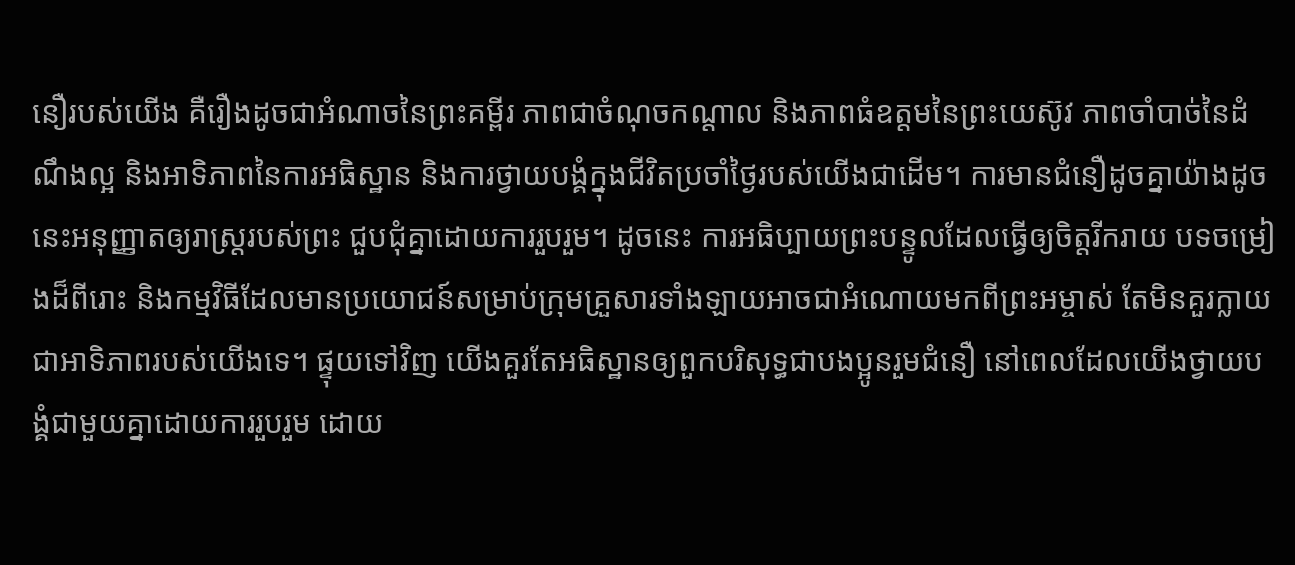នឿរបស់យើង គឺរឿងដូចជាអំណាចនៃព្រះគម្ពីរ ភាពជាចំណុចកណ្ដាល និងភាពធំឧត្តមនៃព្រះយេស៊ូវ ភាពចាំបាច់នៃដំណឹងល្អ និងអាទិភាពនៃការអធិស្ឋាន និងការថ្វាយបង្គំក្នុងជីវិតប្រចាំថ្ងៃរបស់យើងជាដើម។ ការមានជំនឿដូចគ្នាយ៉ាងដូចនេះអនុញ្ញាតឲ្យរាស្ត្ររបស់ព្រះ ជួបជុំគ្នាដោយការរួបរួម។ ដូចនេះ ការអធិប្បាយព្រះបន្ទូលដែលធ្វើឲ្យចិត្តរីករាយ បទចម្រៀងដ៏ពីរោះ និងកម្មវិធីដែលមានប្រយោជន៍សម្រាប់ក្រុមគ្រួសារទាំងឡាយអាចជាអំណោយមកពីព្រះអម្ចាស់ តែមិនគួរក្លាយជាអាទិភាពរបស់យើងទេ។ ផ្ទុយទៅវិញ យើងគួរតែអធិស្ឋានឲ្យពួកបរិសុទ្ធជាបងប្អូនរួមជំនឿ នៅពេលដែលយើងថ្វាយបង្គំជាមួយគ្នាដោយការរួបរួម ដោយ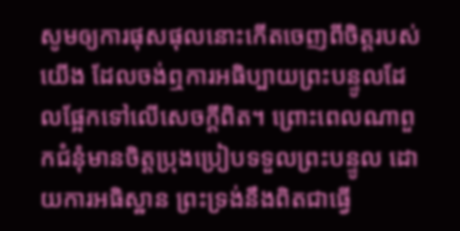សូមឲ្យការផុសផុលនោះកើតចេញពីចិត្តរបស់យើង ដែលចង់ឮការអធិប្បាយព្រះបន្ទូលដែលផ្អែកទៅលើសេចក្តីពិត។ ព្រោះពេលណាពួកជំនុំមានចិត្តប្រុងប្រៀបទទួលព្រះបន្ទូល ដោយការអធិស្ឋាន ព្រះទ្រង់នឹងពិតជាធ្វើ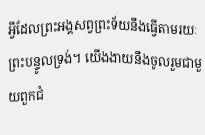អ្វីដែលព្រះអង្គសព្វព្រះទ័យនឹងធ្វើតាមរយៈព្រះបន្ទូលទ្រង់។ យើងងាយនឹងចូលរួមជាមួយពួកជំ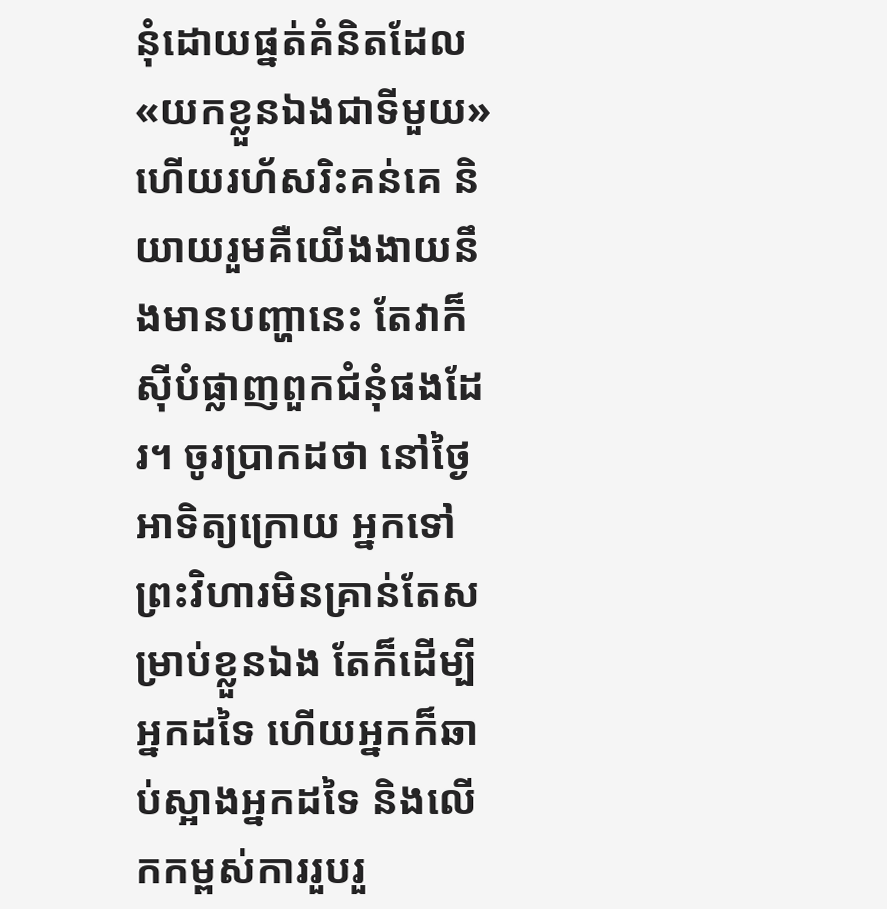នុំដោយផ្នត់គំនិតដែល «យកខ្លួនឯងជាទីមួយ» ហើយរហ័សរិះគន់គេ និយាយរួមគឺយើងងាយនឹងមានបញ្ហានេះ តែវាក៏ស៊ីបំផ្លាញពួកជំនុំផងដែរ។ ចូរប្រាកដថា នៅថ្ងៃអាទិត្យក្រោយ អ្នកទៅព្រះវិហារមិនគ្រាន់តែសម្រាប់ខ្លួនឯង តែក៏ដើម្បីអ្នកដទៃ ហើយអ្នកក៏ឆាប់ស្អាងអ្នកដទៃ និងលើកកម្ពស់ការរួបរួ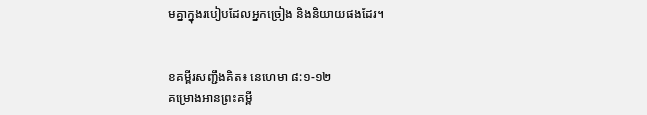មគ្នាក្នុងរបៀបដែលអ្នកច្រៀង និងនិយាយផងដែរ។


ខគម្ពីរសញ្ជឹងគិត៖ នេហេមា ៨:១-១២
គម្រោងអានព្រះគម្ពី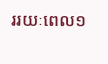ររយៈពេល១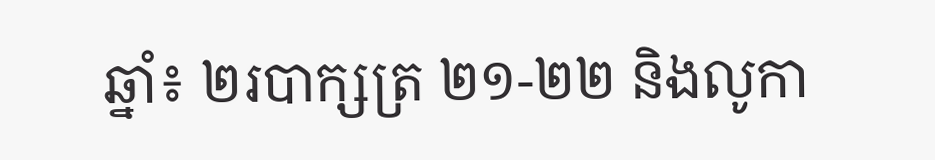ឆ្នាំ៖ ២របាក្សត្រ ២១-២២ និងលូកា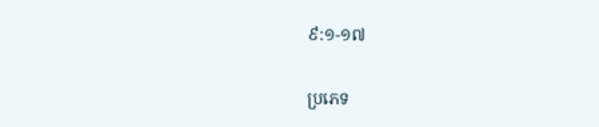៩:១-១៧

ប្រភេទ